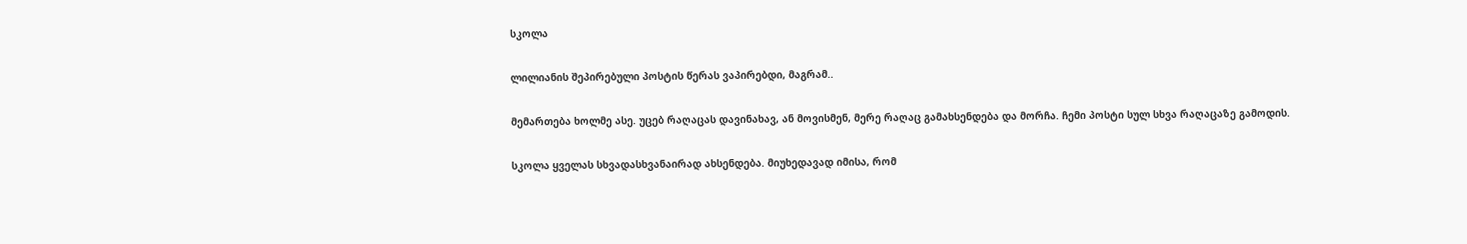სკოლა

ლილიანის შეპირებული პოსტის წერას ვაპირებდი, მაგრამ..

მემართება ხოლმე ასე. უცებ რაღაცას დავინახავ, ან მოვისმენ, მერე რაღაც გამახსენდება და მორჩა. ჩემი პოსტი სულ სხვა რაღაცაზე გამოდის.

სკოლა ყველას სხვადასხვანაირად ახსენდება. მიუხედავად იმისა, რომ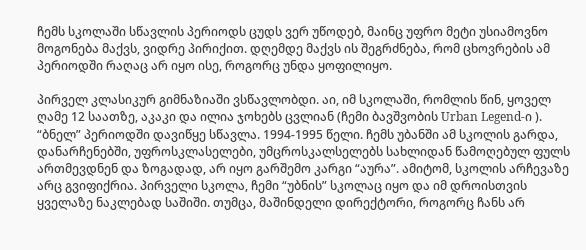ჩემს სკოლაში სწავლის პერიოდს ცუდს ვერ უწოდებ, მაინც უფრო მეტი უსიამოვნო მოგონება მაქვს, ვიდრე პირიქით. დღემდე მაქვს ის შეგრძნება, რომ ცხოვრების ამ პერიოდში რაღაც არ იყო ისე, როგორც უნდა ყოფილიყო.

პირველ კლასიკურ გიმნაზიაში ვსწავლობდი. აი, იმ სკოლაში, რომლის წინ, ყოველ ღამე 12 საათზე, აკაკი და ილია ჯოხებს ცვლიან (ჩემი ბავშვობის Urban Legend-ი ).  “ბნელ” პერიოდში დავიწყე სწავლა. 1994-1995 წელი. ჩემს უბანში ამ სკოლის გარდა, დანარჩენებში, უფროსკლასელები, უმცროსკალსელებს სახლიდან წამოღებულ ფულს ართმევდნენ და ზოგადად, არ იყო გარშემო კარგი “აურა”. ამიტომ, სკოლის არჩევაზე არც გვიფიქრია. პირველი სკოლა, ჩემი “უბნის” სკოლაც იყო და იმ დროისთვის ყველაზე ნაკლებად საშიში. თუმცა, მაშინდელი დირექტორი, როგორც ჩანს არ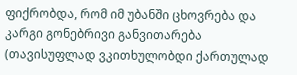ფიქრობდა, რომ იმ უბანში ცხოვრება და კარგი გონებრივი განვითარება (თავისუფლად ვკითხულობდი ქართულად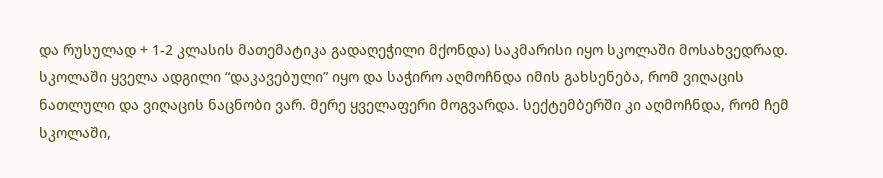და რუსულად + 1-2 კლასის მათემატიკა გადაღეჭილი მქონდა) საკმარისი იყო სკოლაში მოსახვედრად. სკოლაში ყველა ადგილი “დაკავებული” იყო და საჭირო აღმოჩნდა იმის გახსენება, რომ ვიღაცის ნათლული და ვიღაცის ნაცნობი ვარ. მერე ყველაფერი მოგვარდა. სექტემბერში კი აღმოჩნდა, რომ ჩემ სკოლაში,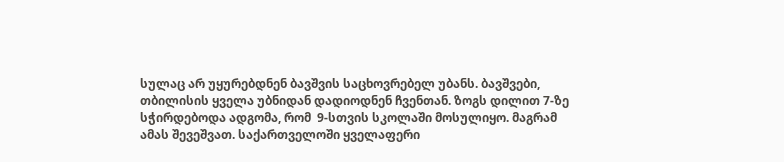სულაც არ უყურებდნენ ბავშვის საცხოვრებელ უბანს. ბავშვები, თბილისის ყველა უბნიდან დადიოდნენ ჩვენთან. ზოგს დილით 7-ზე სჭირდებოდა ადგომა, რომ  9-სთვის სკოლაში მოსულიყო. მაგრამ ამას შევეშვათ. საქართველოში ყველაფერი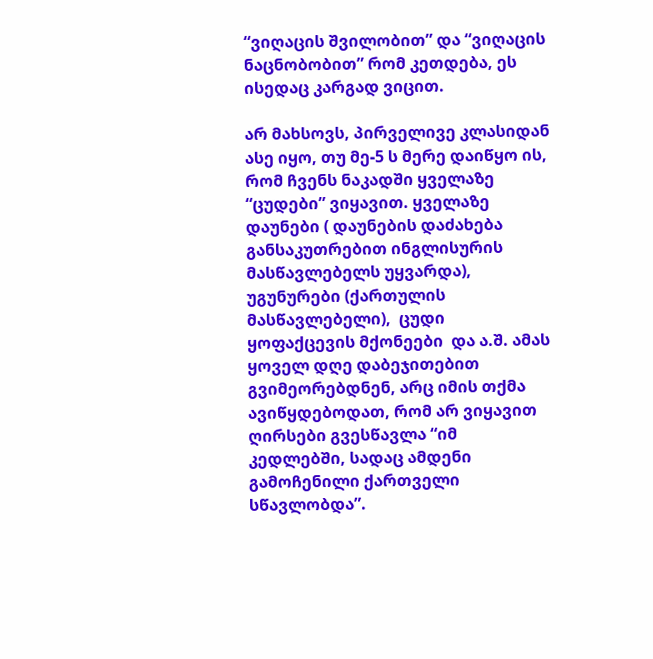“ვიღაცის შვილობით” და “ვიღაცის ნაცნობობით” რომ კეთდება, ეს ისედაც კარგად ვიცით.

არ მახსოვს, პირველივე კლასიდან ასე იყო, თუ მე-5 ს მერე დაიწყო ის, რომ ჩვენს ნაკადში ყველაზე “ცუდები” ვიყავით. ყველაზე დაუნები ( დაუნების დაძახება განსაკუთრებით ინგლისურის მასწავლებელს უყვარდა),  უგუნურები (ქართულის მასწავლებელი),  ცუდი ყოფაქცევის მქონეები  და ა.შ. ამას ყოველ დღე დაბეჯითებით გვიმეორებდნენ, არც იმის თქმა ავიწყდებოდათ, რომ არ ვიყავით ღირსები გვესწავლა “იმ კედლებში, სადაც ამდენი გამოჩენილი ქართველი სწავლობდა”.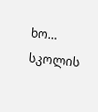ხო… სკოლის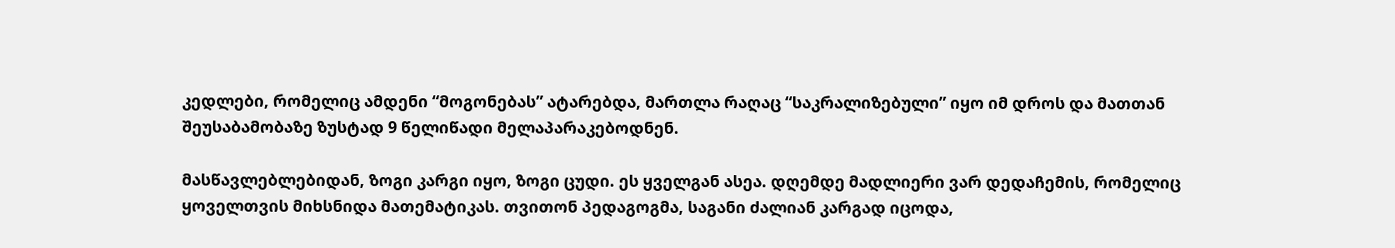კედლები, რომელიც ამდენი “მოგონებას” ატარებდა, მართლა რაღაც “საკრალიზებული” იყო იმ დროს და მათთან შეუსაბამობაზე ზუსტად 9 წელიწადი მელაპარაკებოდნენ.

მასწავლებლებიდან, ზოგი კარგი იყო, ზოგი ცუდი. ეს ყველგან ასეა. დღემდე მადლიერი ვარ დედაჩემის, რომელიც ყოველთვის მიხსნიდა მათემატიკას. თვითონ პედაგოგმა, საგანი ძალიან კარგად იცოდა,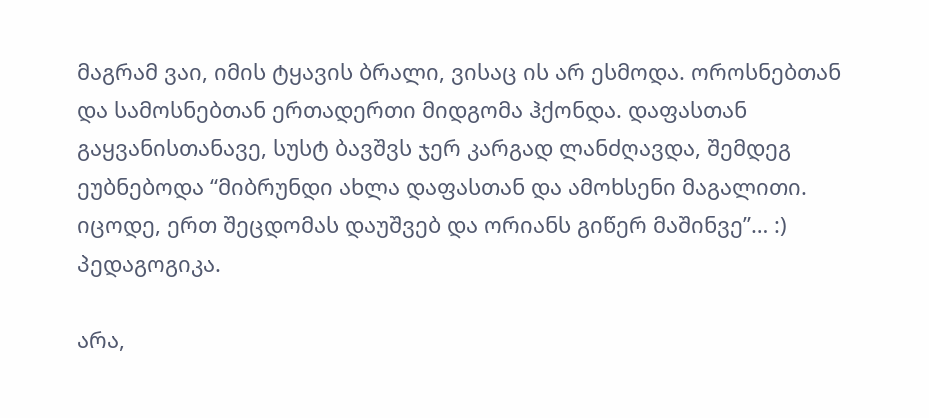მაგრამ ვაი, იმის ტყავის ბრალი, ვისაც ის არ ესმოდა. ოროსნებთან და სამოსნებთან ერთადერთი მიდგომა ჰქონდა. დაფასთან გაყვანისთანავე, სუსტ ბავშვს ჯერ კარგად ლანძღავდა, შემდეგ ეუბნებოდა “მიბრუნდი ახლა დაფასთან და ამოხსენი მაგალითი. იცოდე, ერთ შეცდომას დაუშვებ და ორიანს გიწერ მაშინვე”… :) პედაგოგიკა.

არა,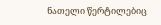ნათელი წერტილებიც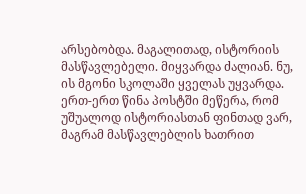არსებობდა. მაგალითად, ისტორიის მასწავლებელი. მიყვარდა ძალიან. ნუ, ის მგონი სკოლაში ყველას უყვარდა. ერთ-ერთ წინა პოსტში მეწერა, რომ უშუალოდ ისტორიასთან ფინთად ვარ, მაგრამ მასწავლებლის ხათრით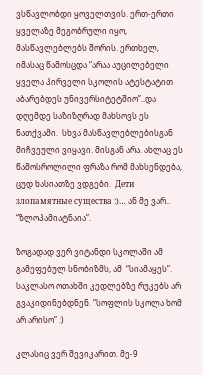ვსწავლობდი ყოველთვის. ერთ-ერთი ყველაზე მეგობრული იყო, მასწავლებლებს შორის. ერთხელ, იმასაც წამოსცდა “არაა აუცილებელი ყველა პირველი სკოლის ატესტატით აბარებდეს უნივერსიტეტშიო”..და დღემდე საზიზღრად მახსოვს ეს ნათქვამი.  სხვა მასწავლებლებისგან მიჩვეული ვიყავი. მისგან არა. ახლაც ეს წამოსროლილი ფრაზა რომ მახსენდება, ცუდ ხასიათზე ვდგები.  Дети злопамятные существа :)… ან მე ვარ.. “ზლოპამიატნაია”.

ზოგადად ვერ ვიტანდი სკოლაში ამ გამეფებულ სნობიზმს, ამ  “სიამაყეს”. საკლასო ოთახში კედლებზე რუკებს არ გვაკიდინებდნენ. “სოფლის სკოლა ხომ არ არისო” :)

კლასიც ვერ შევიკარით. მე-9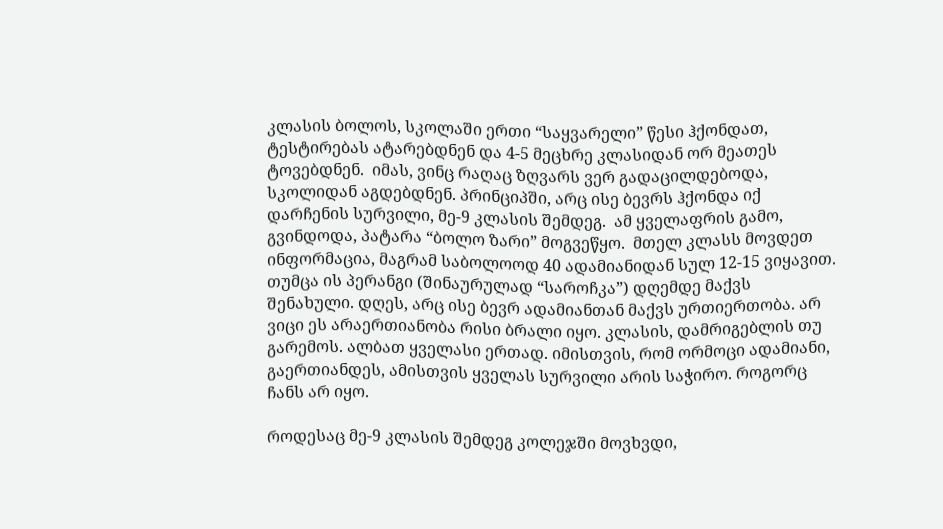კლასის ბოლოს, სკოლაში ერთი “საყვარელი” წესი ჰქონდათ, ტესტირებას ატარებდნენ და 4-5 მეცხრე კლასიდან ორ მეათეს ტოვებდნენ.  იმას, ვინც რაღაც ზღვარს ვერ გადაცილდებოდა, სკოლიდან აგდებდნენ. პრინციპში, არც ისე ბევრს ჰქონდა იქ დარჩენის სურვილი, მე-9 კლასის შემდეგ.  ამ ყველაფრის გამო, გვინდოდა, პატარა “ბოლო ზარი” მოგვეწყო.  მთელ კლასს მოვდეთ ინფორმაცია, მაგრამ საბოლოოდ 40 ადამიანიდან სულ 12-15 ვიყავით. თუმცა ის პერანგი (შინაურულად “საროჩკა”) დღემდე მაქვს შენახული. დღეს, არც ისე ბევრ ადამიანთან მაქვს ურთიერთობა. არ ვიცი ეს არაერთიანობა რისი ბრალი იყო. კლასის, დამრიგებლის თუ გარემოს. ალბათ ყველასი ერთად. იმისთვის, რომ ორმოცი ადამიანი,  გაერთიანდეს, ამისთვის ყველას სურვილი არის საჭირო. როგორც ჩანს არ იყო.

როდესაც მე-9 კლასის შემდეგ კოლეჯში მოვხვდი,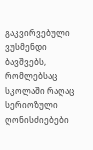გაკვირვებული ვუსმენდი ბავშვებს, რომლებსაც სკოლაში რაღაც სერიოზული ღონისძიებები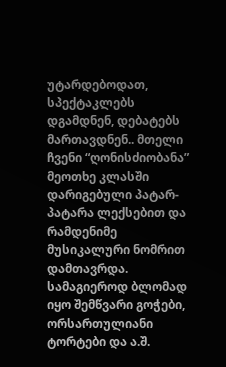უტარდებოდათ, სპექტაკლებს დგამდნენ, დებატებს  მართავდნენ.. მთელი ჩვენი “ღონისძიობანა” მეოთხე კლასში დარიგებული პატარ-პატარა ლექსებით და რამდენიმე მუსიკალური ნომრით დამთავრდა. სამაგიეროდ ბლომად იყო შემწვარი გოჭები, ორსართულიანი ტორტები და ა.შ.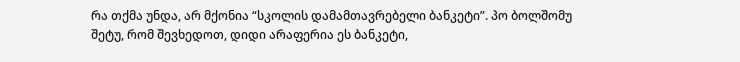რა თქმა უნდა, არ მქონია “სკოლის დამამთავრებელი ბანკეტი”. პო ბოლშომუ შეტუ, რომ შევხედოთ, დიდი არაფერია ეს ბანკეტი,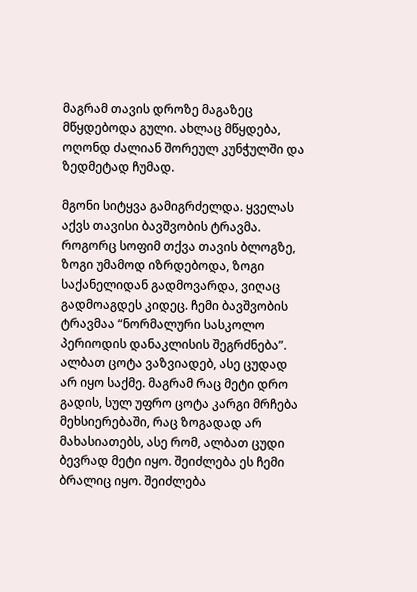მაგრამ თავის დროზე მაგაზეც მწყდებოდა გული. ახლაც მწყდება, ოღონდ ძალიან შორეულ კუნჭულში და ზედმეტად ჩუმად.

მგონი სიტყვა გამიგრძელდა. ყველას აქვს თავისი ბავშვობის ტრავმა. როგორც სოფიმ თქვა თავის ბლოგზე, ზოგი უმამოდ იზრდებოდა, ზოგი საქანელიდან გადმოვარდა, ვიღაც გადმოაგდეს კიდეც. ჩემი ბავშვობის ტრავმაა “ნორმალური სასკოლო პერიოდის დანაკლისის შეგრძნება”. ალბათ ცოტა ვაზვიადებ, ასე ცუდად არ იყო საქმე. მაგრამ რაც მეტი დრო გადის, სულ უფრო ცოტა კარგი მრჩება მეხსიერებაში, რაც ზოგადად არ მახასიათებს, ასე რომ, ალბათ ცუდი ბევრად მეტი იყო. შეიძლება ეს ჩემი ბრალიც იყო. შეიძლება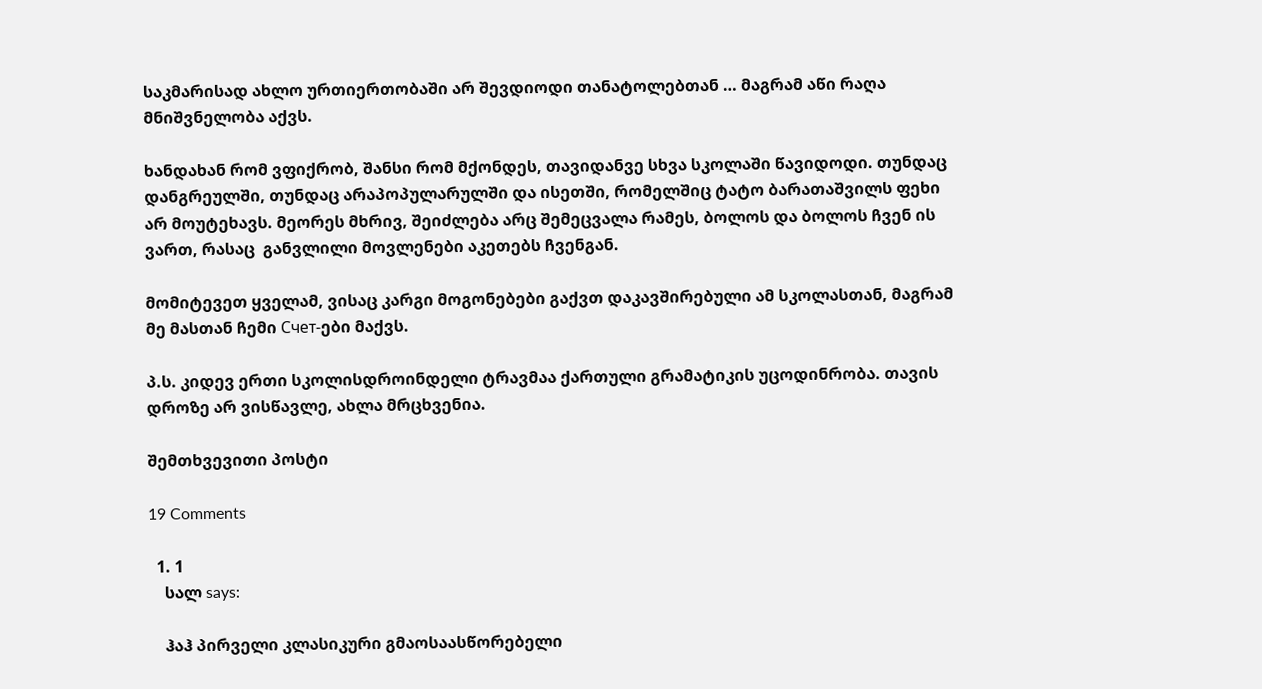საკმარისად ახლო ურთიერთობაში არ შევდიოდი თანატოლებთან … მაგრამ აწი რაღა მნიშვნელობა აქვს.

ხანდახან რომ ვფიქრობ, შანსი რომ მქონდეს, თავიდანვე სხვა სკოლაში წავიდოდი. თუნდაც დანგრეულში, თუნდაც არაპოპულარულში და ისეთში, რომელშიც ტატო ბარათაშვილს ფეხი არ მოუტეხავს. მეორეს მხრივ, შეიძლება არც შემეცვალა რამეს, ბოლოს და ბოლოს ჩვენ ის ვართ, რასაც  განვლილი მოვლენები აკეთებს ჩვენგან.

მომიტევეთ ყველამ, ვისაც კარგი მოგონებები გაქვთ დაკავშირებული ამ სკოლასთან, მაგრამ მე მასთან ჩემი Счет-ები მაქვს.

პ.ს. კიდევ ერთი სკოლისდროინდელი ტრავმაა ქართული გრამატიკის უცოდინრობა. თავის დროზე არ ვისწავლე, ახლა მრცხვენია.

შემთხვევითი პოსტი

19 Comments

  1. 1
    სალ says:

    ჰაჰ პირველი კლასიკური გმაოსაასწორებელი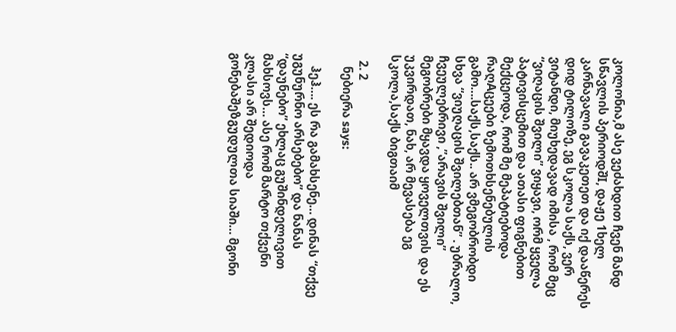კოლონია,მ ასე ვეძახდით ჩვენ მანდ სწავლის პერიოდშI, დაჟე 1ხელ კარნავალი გავაკეთეთ და იქ დააწერეს დიდ ტილოზე, ეგ სკოლა საქს, ვერ ვიტანდი, მიუხედავად იმისა , რომ მეც “ვიღაცის შვილი” ვიყავი, ორმ ყველა პატივისცემით და ათასი ფიგნებით მექცეოდა, რომ მე მეპატიებოდა რაღAცეები ზემოთხსენებულის გამო….საქს,საქს.. არ ვმეგობრობდი სხვა “ვიუღაცის შვილებთან” . უბრალო, ჩვეულებრივი ,”არავის შვილი” მეგობრები მყავდა ყოველთვის და ეს უკვირდათ, ნახ, არ მევასება ეგ სკოლა,საქს ბიგთაიმ

  2. 2
    ნებიერა says:

    ჰეჰ…. ეს რა გამახსენე… დინას “თქვე უგუნურნო არსებებო” და ნანას “დაუნებო” ეხლაც გუშინდელივით მახსოვს… ასე რომ მარტო თქვენი კლასი არ შედიოდა გონებაშეზგუდულთა სიაში… მგონი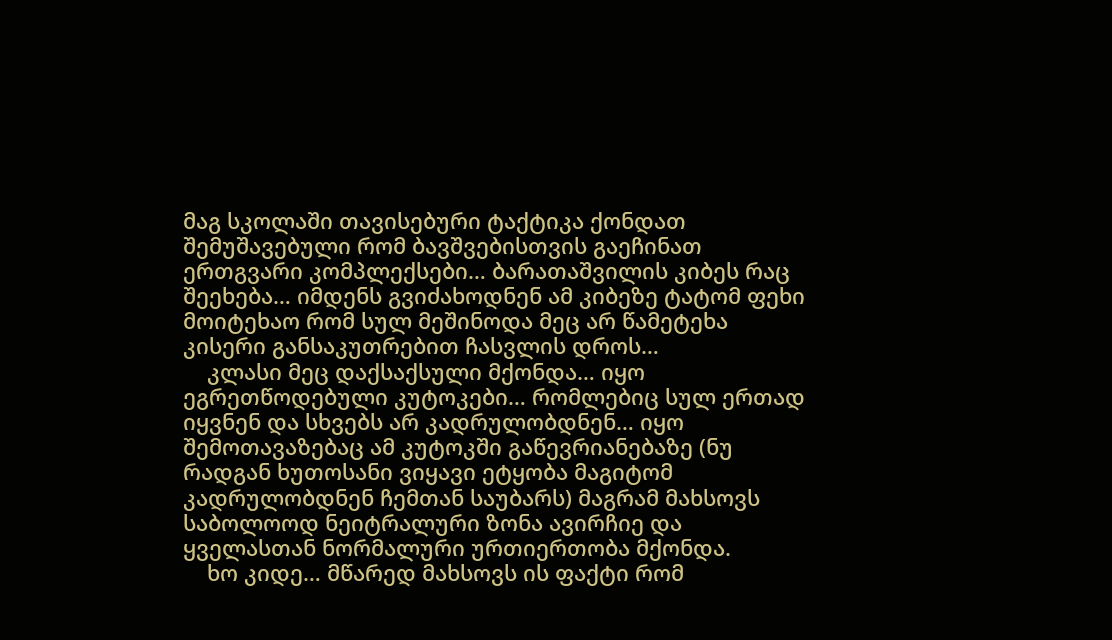მაგ სკოლაში თავისებური ტაქტიკა ქონდათ შემუშავებული რომ ბავშვებისთვის გაეჩინათ ერთგვარი კომპლექსები… ბარათაშვილის კიბეს რაც შეეხება… იმდენს გვიძახოდნენ ამ კიბეზე ტატომ ფეხი მოიტეხაო რომ სულ მეშინოდა მეც არ წამეტეხა კისერი განსაკუთრებით ჩასვლის დროს…
    კლასი მეც დაქსაქსული მქონდა… იყო ეგრეთწოდებული კუტოკები… რომლებიც სულ ერთად იყვნენ და სხვებს არ კადრულობდნენ… იყო შემოთავაზებაც ამ კუტოკში გაწევრიანებაზე (ნუ რადგან ხუთოსანი ვიყავი ეტყობა მაგიტომ კადრულობდნენ ჩემთან საუბარს) მაგრამ მახსოვს საბოლოოდ ნეიტრალური ზონა ავირჩიე და ყველასთან ნორმალური ურთიერთობა მქონდა.
    ხო კიდე… მწარედ მახსოვს ის ფაქტი რომ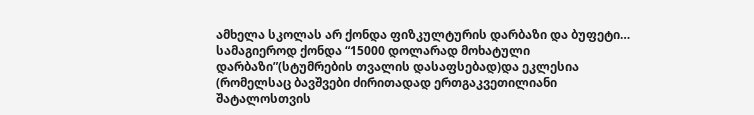ამხელა სკოლას არ ქონდა ფიზკულტურის დარბაზი და ბუფეტი… სამაგიეროდ ქონდა “15000 დოლარად მოხატული დარბაზი”(სტუმრების თვალის დასაფსებად)და ეკლესია (რომელსაც ბავშვები ძირითადად ერთგაკვეთილიანი შატალოსთვის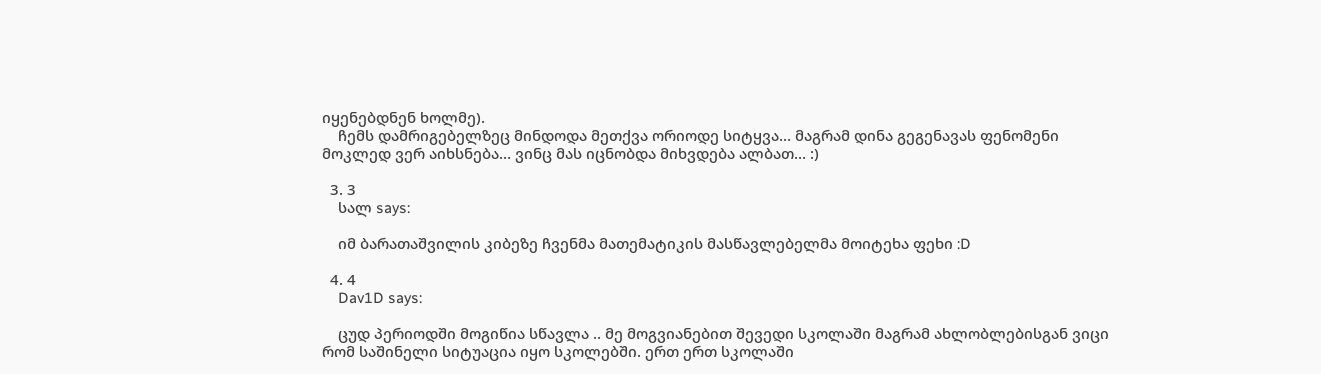იყენებდნენ ხოლმე).
    ჩემს დამრიგებელზეც მინდოდა მეთქვა ორიოდე სიტყვა… მაგრამ დინა გეგენავას ფენომენი მოკლედ ვერ აიხსნება… ვინც მას იცნობდა მიხვდება ალბათ… :)

  3. 3
    სალ says:

    იმ ბარათაშვილის კიბეზე ჩვენმა მათემატიკის მასწავლებელმა მოიტეხა ფეხი :D

  4. 4
    Dav1D says:

    ცუდ პერიოდში მოგიწია სწავლა .. მე მოგვიანებით შევედი სკოლაში მაგრამ ახლობლებისგან ვიცი რომ საშინელი სიტუაცია იყო სკოლებში. ერთ ერთ სკოლაში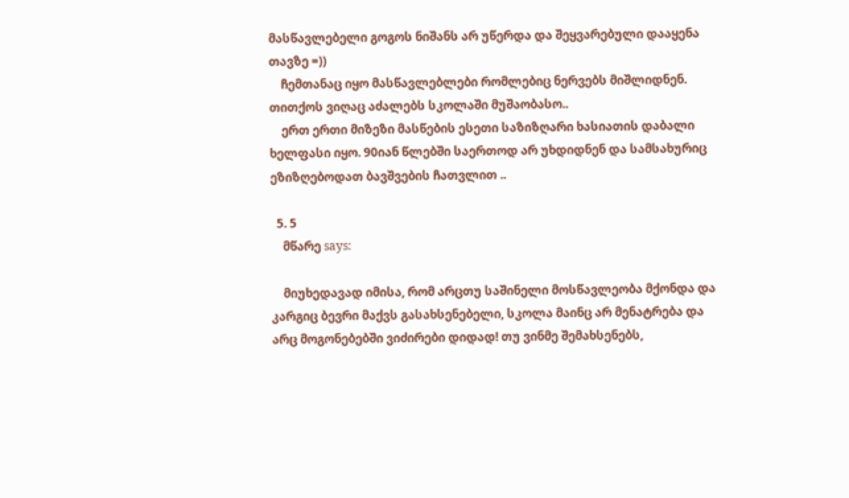მასწავლებელი გოგოს ნიშანს არ უწერდა და შეყვარებული დააყენა თავზე =))
    ჩემთანაც იყო მასწავლებლები რომლებიც ნერვებს მიშლიდნენ. თითქოს ვიღაც აძალებს სკოლაში მუშაობასო..
    ერთ ერთი მიზეზი მასწების ესეთი საზიზღარი ხასიათის დაბალი ხელფასი იყო. 90იან წლებში საერთოდ არ უხდიდნენ და სამსახურიც ეზიზღებოდათ ბავშვების ჩათვლით ..

  5. 5
    მწარე says:

    მიუხედავად იმისა, რომ არცთუ საშინელი მოსწავლეობა მქონდა და კარგიც ბევრი მაქვს გასახსენებელი, სკოლა მაინც არ მენატრება და არც მოგონებებში ვიძირები დიდად! თუ ვინმე შემახსენებს,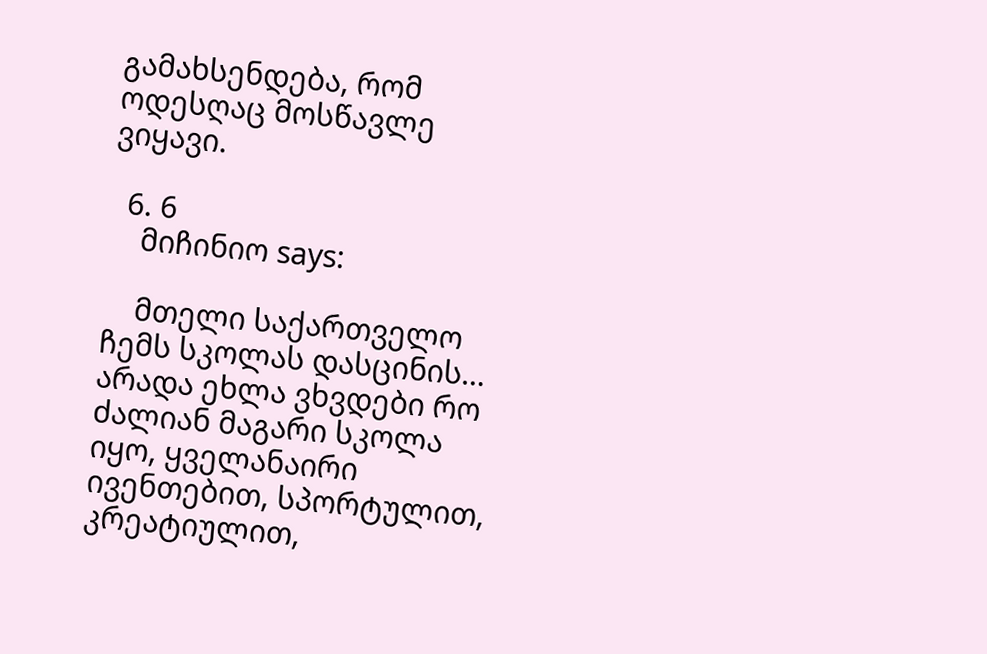გამახსენდება, რომ ოდესღაც მოსწავლე ვიყავი.

  6. 6
    მიჩინიო says:

    მთელი საქართველო ჩემს სკოლას დასცინის… არადა ეხლა ვხვდები რო ძალიან მაგარი სკოლა იყო, ყველანაირი ივენთებით, სპორტულით, კრეატიულით,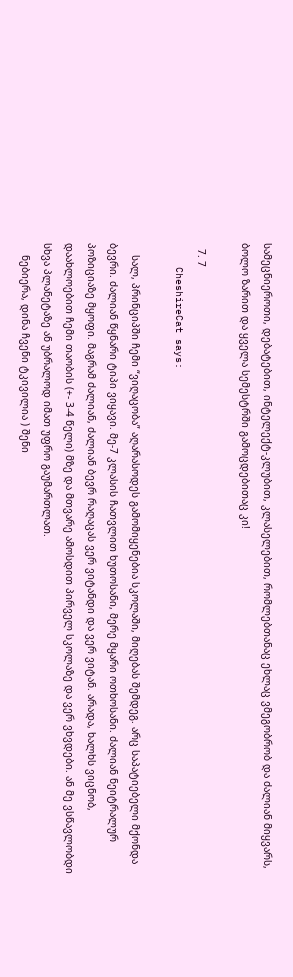სამეცნიეროთი, დებატებით, ინტელექტ-კლუბით, კლასელებით, რომლებთანაც ეხლაც ვმეგობრობ და ძალიან მიყვარს, ბოლო ზარით და ყველა სემესტრში გამოცდებითაც კი!

  7. 7
    CheshireCat says:

    სალ, პრინციპში ჩემი “ვიღაცობა” აღარასოდეს გამომიყენებია სკოლაში, მიღებას შემდეგ. არც საპატიებელი მქონდა ბევრი. ძალიან წყნარი ტიპი ვიყავი. მე-7 კლასის ჩათვლით ხუთოსანი, მერე მყარი ოთხოსანი. ძალიან ნეიტრალურ პოზიციაზე მყოფი. მაგრამ ძალიან, ძალიან ბევრ რაღაცას ვერ ვიტანდი და ვერ ვიტან. არადა, ხალხს ვიცნობ, დაახლოებით ჩემი თაობის (+- 3-4 წელი) მზე და მთვარე ამოსდით პირველ სკოლაზე და ვერ ვხვდები. ან მე ვსწავლობდი სხვა პლანეტაზე ან უბრალოდ იმათ უფრო გაუმართლათ.
    ნებიერა, დინა ჩვენი ტკივილია ) შენი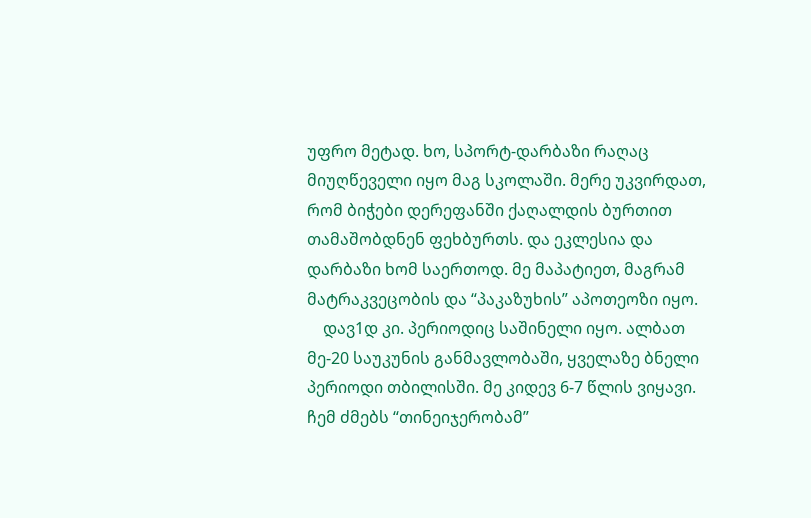უფრო მეტად. ხო, სპორტ-დარბაზი რაღაც მიუღწეველი იყო მაგ სკოლაში. მერე უკვირდათ, რომ ბიჭები დერეფანში ქაღალდის ბურთით თამაშობდნენ ფეხბურთს. და ეკლესია და დარბაზი ხომ საერთოდ. მე მაპატიეთ, მაგრამ მატრაკვეცობის და “პაკაზუხის” აპოთეოზი იყო.
    დავ1დ კი. პერიოდიც საშინელი იყო. ალბათ მე-20 საუკუნის განმავლობაში, ყველაზე ბნელი პერიოდი თბილისში. მე კიდევ 6-7 წლის ვიყავი. ჩემ ძმებს “თინეიჯერობამ”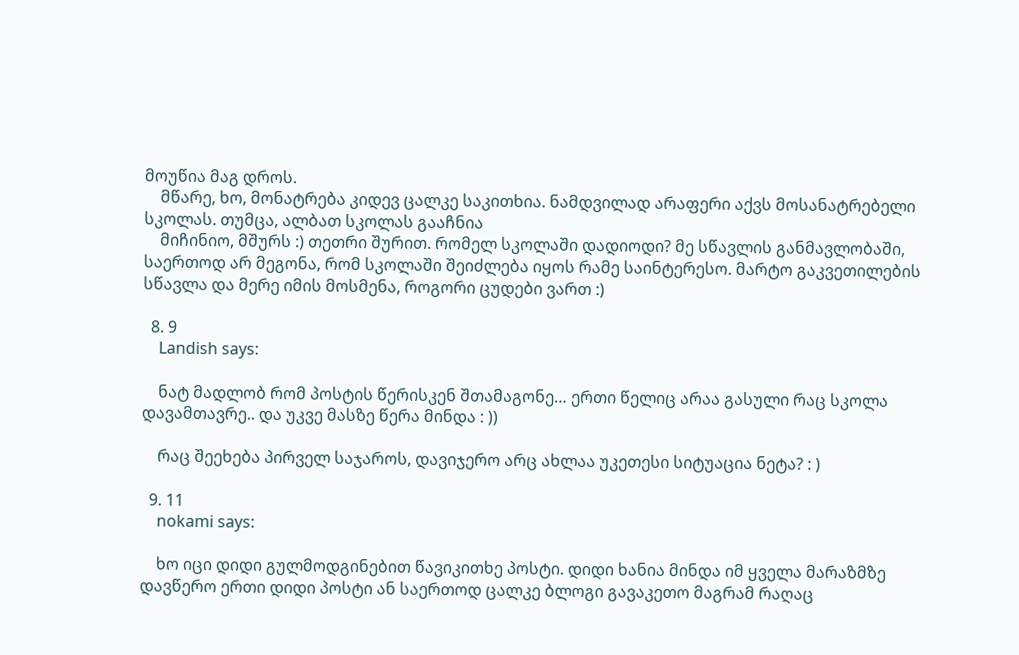მოუწია მაგ დროს.
    მწარე, ხო, მონატრება კიდევ ცალკე საკითხია. ნამდვილად არაფერი აქვს მოსანატრებელი სკოლას. თუმცა, ალბათ სკოლას გააჩნია
    მიჩინიო, მშურს :) თეთრი შურით. რომელ სკოლაში დადიოდი? მე სწავლის განმავლობაში, საერთოდ არ მეგონა, რომ სკოლაში შეიძლება იყოს რამე საინტერესო. მარტო გაკვეთილების სწავლა და მერე იმის მოსმენა, როგორი ცუდები ვართ :)

  8. 9
    Landish says:

    ნატ მადლობ რომ პოსტის წერისკენ შთამაგონე… ერთი წელიც არაა გასული რაც სკოლა დავამთავრე.. და უკვე მასზე წერა მინდა : ))

    რაც შეეხება პირველ საჯაროს, დავიჯერო არც ახლაა უკეთესი სიტუაცია ნეტა? : )

  9. 11
    nokami says:

    ხო იცი დიდი გულმოდგინებით წავიკითხე პოსტი. დიდი ხანია მინდა იმ ყველა მარაზმზე დავწერო ერთი დიდი პოსტი ან საერთოდ ცალკე ბლოგი გავაკეთო მაგრამ რაღაც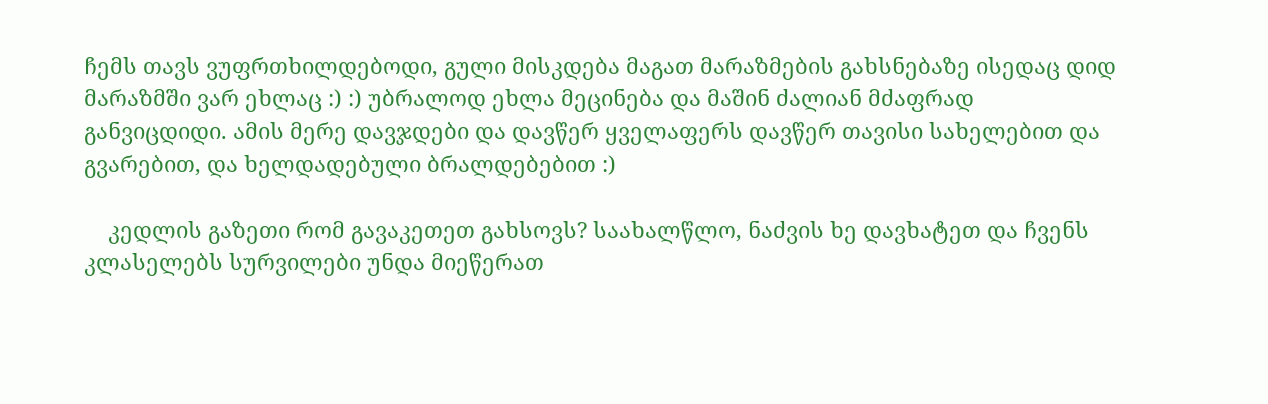ჩემს თავს ვუფრთხილდებოდი, გული მისკდება მაგათ მარაზმების გახსნებაზე ისედაც დიდ მარაზმში ვარ ეხლაც :) :) უბრალოდ ეხლა მეცინება და მაშინ ძალიან მძაფრად განვიცდიდი. ამის მერე დავჯდები და დავწერ ყველაფერს დავწერ თავისი სახელებით და გვარებით, და ხელდადებული ბრალდებებით :)

    კედლის გაზეთი რომ გავაკეთეთ გახსოვს? საახალწლო, ნაძვის ხე დავხატეთ და ჩვენს კლასელებს სურვილები უნდა მიეწერათ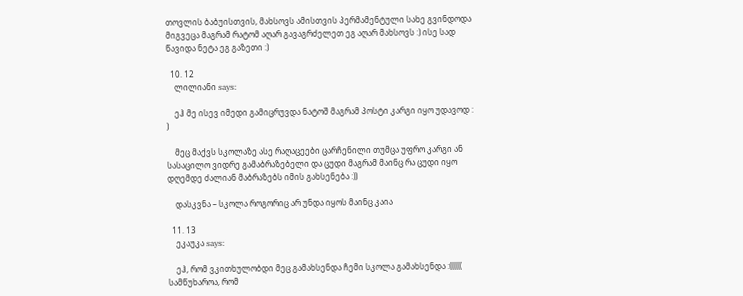თოვლის ბაბუისთვის, მახსოვს ამისთვის პერმამენტული სახე გვინდოდა მიგვეცა მაგრამ რატომ აღარ გავაგრძელეთ ეგ აღარ მახსოვს :) ისე სად წავიდა ნეტა ეგ გაზეთი :)

  10. 12
    ლილიანი says:

    ეჰ მე ისევ იმედი გამიცრუვდა ნატოშ მაგრამ პოსტი კარგი იყო უდავოდ : )

    მეც მაქვს სკოლაზე ასე რაღაცეები ცარჩენილი თუმცა უფრო კარგი ან სასაცილო ვიდრე გამაბრაზებელი და ცუდი მაგრამ მაინც რა ცუდი იყო დღემდე ძალიან მაბრაზებს იმის გახსენება :))

    დასკვნა – სკოლა როგორიც არ უნდა იყოს მაინც კაია

  11. 13
    ეკაუკა says:

    ეჰ, რომ ვკითხულობდი მეც გამახსენდა ჩემი სკოლა გამახსენდა :(((((( სამწუხაროა, რომ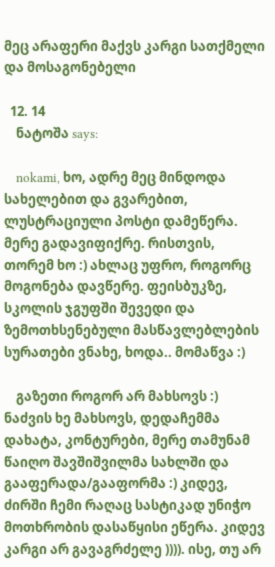მეც არაფერი მაქვს კარგი სათქმელი და მოსაგონებელი

  12. 14
    ნატოშა says:

    nokami, ხო, ადრე მეც მინდოდა სახელებით და გვარებით, ლუსტრაციული პოსტი დამეწერა. მერე გადავიფიქრე. რისთვის, თორემ ხო :) ახლაც უფრო, როგორც მოგონება დავწერე. ფეისბუკზე, სკოლის ჯგუფში შევედი და ზემოთხსენებული მასწავლებლების სურათები ვნახე, ხოდა.. მომაწვა :)

    გაზეთი როგორ არ მახსოვს :) ნაძვის ხე მახსოვს, დედაჩემმა დახატა, კონტურები, მერე თამუნამ წაიღო შავშიშვილმა სახლში და გააფერადა/გააფორმა :) კიდევ, ძირში ჩემი რაღაც სასტიკად უნიჭო მოთხრობის დასაწყისი ეწერა. კიდევ კარგი არ გავაგრძელე )))). ისე, თუ არ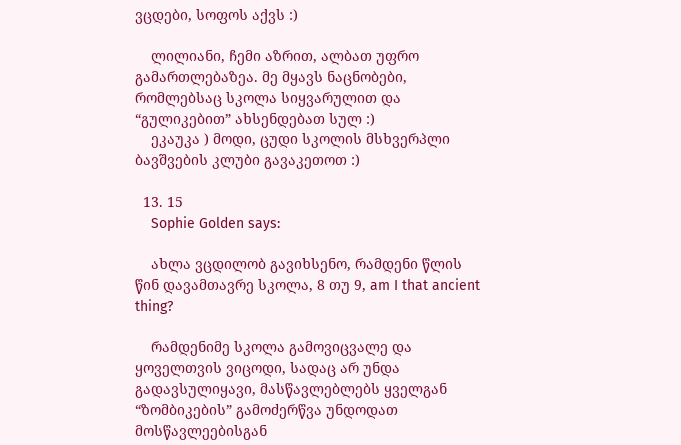ვცდები, სოფოს აქვს :)

    ლილიანი, ჩემი აზრით, ალბათ უფრო გამართლებაზეა. მე მყავს ნაცნობები, რომლებსაც სკოლა სიყვარულით და “გულიკებით” ახსენდებათ სულ :)
    ეკაუკა ) მოდი, ცუდი სკოლის მსხვერპლი ბავშვების კლუბი გავაკეთოთ :)

  13. 15
    Sophie Golden says:

    ახლა ვცდილობ გავიხსენო, რამდენი წლის წინ დავამთავრე სკოლა, 8 თუ 9, am I that ancient thing?

    რამდენიმე სკოლა გამოვიცვალე და ყოველთვის ვიცოდი, სადაც არ უნდა გადავსულიყავი, მასწავლებლებს ყველგან “ზომბიკების” გამოძერწვა უნდოდათ მოსწავლეებისგან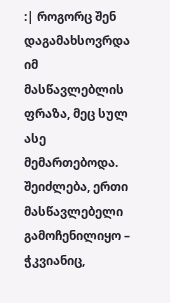:| როგორც შენ დაგამახსოვრდა იმ მასწავლებლის ფრაზა, მეც სულ ასე მემართებოდა. შეიძლება, ერთი მასწავლებელი გამოჩენილიყო – ჭკვიანიც,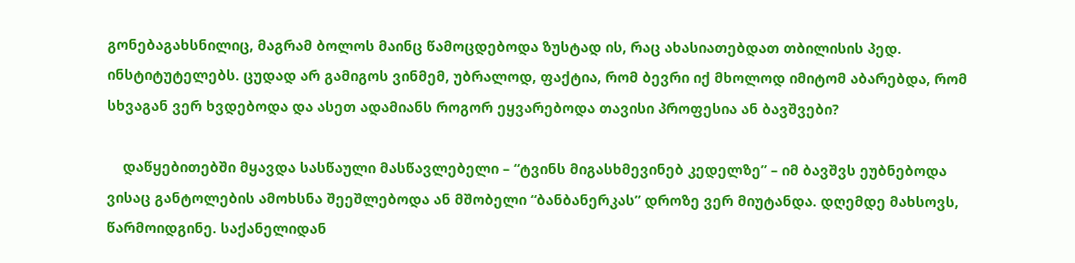გონებაგახსნილიც, მაგრამ ბოლოს მაინც წამოცდებოდა ზუსტად ის, რაც ახასიათებდათ თბილისის პედ. ინსტიტუტელებს. ცუდად არ გამიგოს ვინმემ, უბრალოდ, ფაქტია, რომ ბევრი იქ მხოლოდ იმიტომ აბარებდა, რომ სხვაგან ვერ ხვდებოდა და ასეთ ადამიანს როგორ ეყვარებოდა თავისი პროფესია ან ბავშვები?

    დაწყებითებში მყავდა სასწაული მასწავლებელი – “ტვინს მიგასხმევინებ კედელზე” – იმ ბავშვს ეუბნებოდა ვისაც განტოლების ამოხსნა შეეშლებოდა ან მშობელი “ბანბანერკას” დროზე ვერ მიუტანდა. დღემდე მახსოვს, წარმოიდგინე. საქანელიდან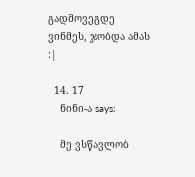გადმოვეგდე ვინმეს, ჯობდა ამას :|

  14. 17
    ნინი-ა says:

    მე ვსწავლობ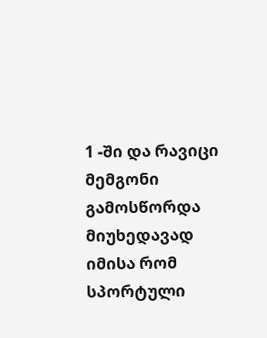1 -ში და რავიცი მემგონი გამოსწორდა მიუხედავად იმისა რომ სპორტული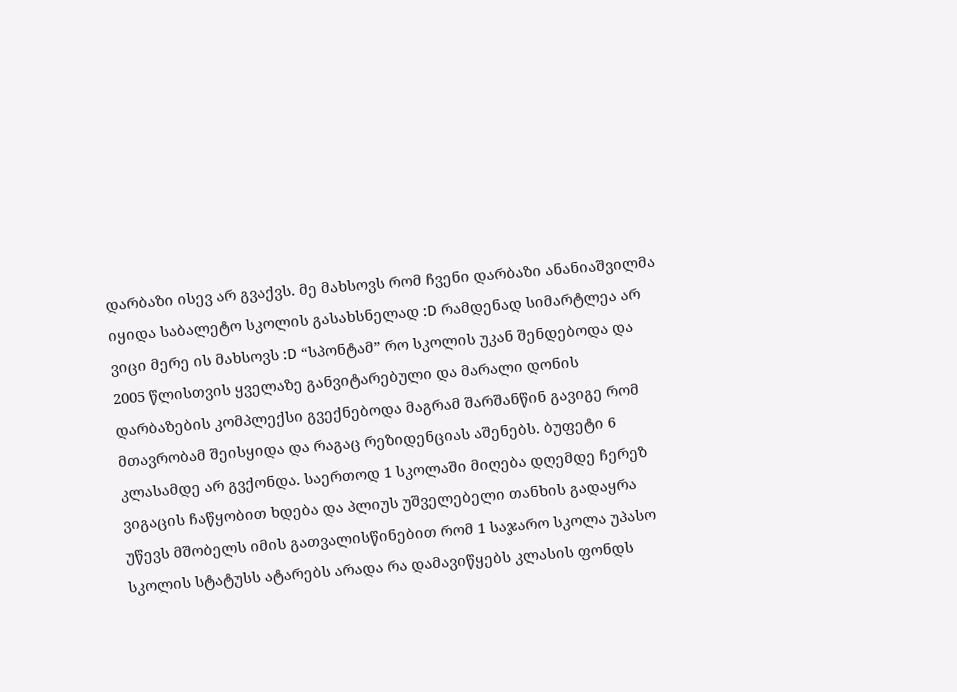დარბაზი ისევ არ გვაქვს. მე მახსოვს რომ ჩვენი დარბაზი ანანიაშვილმა იყიდა საბალეტო სკოლის გასახსნელად :D რამდენად სიმარტლეა არ ვიცი მერე ის მახსოვს :D “სპონტამ” რო სკოლის უკან შენდებოდა და 2005 წლისთვის ყველაზე განვიტარებული და მარალი დონის დარბაზების კომპლექსი გვექნებოდა მაგრამ შარშანწინ გავიგე რომ მთავრობამ შეისყიდა და რაგაც რეზიდენციას აშენებს. ბუფეტი 6 კლასამდე არ გვქონდა. საერთოდ 1 სკოლაში მიღება დღემდე ჩერეზ ვიგაცის ჩაწყობით ხდება და პლიუს უშველებელი თანხის გადაყრა უწევს მშობელს იმის გათვალისწინებით რომ 1 საჯარო სკოლა უპასო სკოლის სტატუსს ატარებს არადა რა დამავიწყებს კლასის ფონდს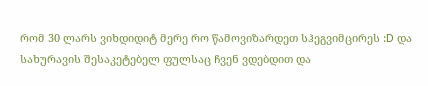რომ 30 ლარს ვიხდიდიტ მერე რო წამოვიზარდეთ სჰეგვიმცირეს :D და სახურავის შესაკეტებელ ფულსაც ჩვენ ვდებდით და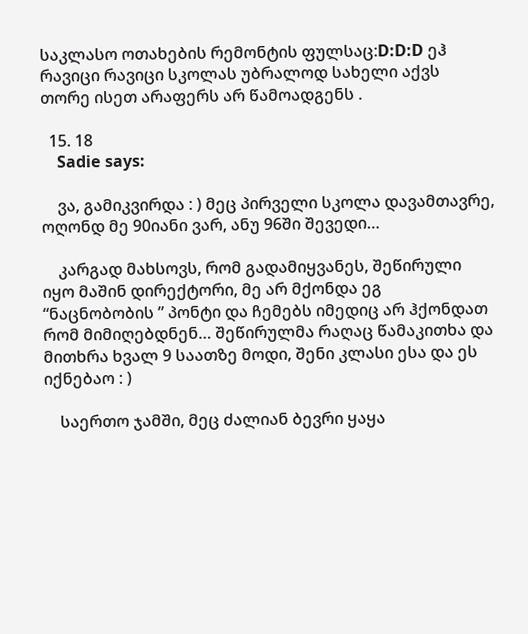საკლასო ოთახების რემონტის ფულსაც:D:D:D ეჰ რავიცი რავიცი სკოლას უბრალოდ სახელი აქვს თორე ისეთ არაფერს არ წამოადგენს .

  15. 18
    Sadie says:

    ვა, გამიკვირდა : ) მეც პირველი სკოლა დავამთავრე, ოღონდ მე 90იანი ვარ, ანუ 96ში შევედი…

    კარგად მახსოვს, რომ გადამიყვანეს, შეწირული იყო მაშინ დირექტორი, მე არ მქონდა ეგ “ნაცნობობის ” პონტი და ჩემებს იმედიც არ ჰქონდათ რომ მიმიღებდნენ… შეწირულმა რაღაც წამაკითხა და მითხრა ხვალ 9 საათზე მოდი, შენი კლასი ესა და ეს იქნებაო : )

    საერთო ჯამში, მეც ძალიან ბევრი ყაყა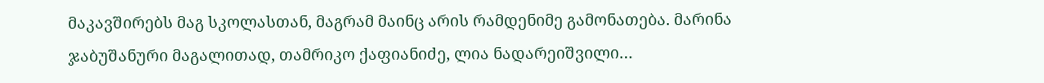მაკავშირებს მაგ სკოლასთან, მაგრამ მაინც არის რამდენიმე გამონათება. მარინა ჯაბუშანური მაგალითად, თამრიკო ქაფიანიძე, ლია ნადარეიშვილი…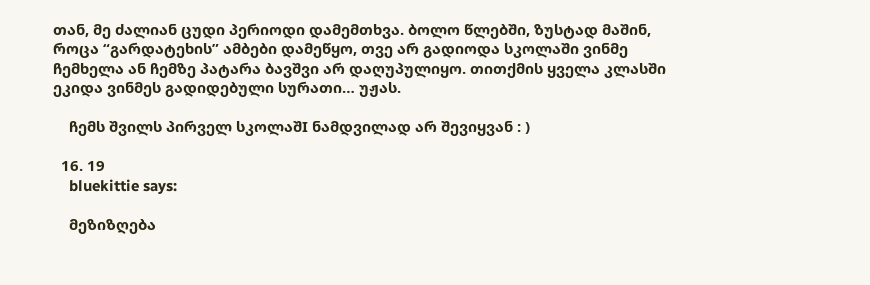თან, მე ძალიან ცუდი პერიოდი დამემთხვა. ბოლო წლებში, ზუსტად მაშინ, როცა “გარდატეხის” ამბები დამეწყო, თვე არ გადიოდა სკოლაში ვინმე ჩემხელა ან ჩემზე პატარა ბავშვი არ დაღუპულიყო. თითქმის ყველა კლასში ეკიდა ვინმეს გადიდებული სურათი… უჟას.

    ჩემს შვილს პირველ სკოლაშI ნამდვილად არ შევიყვან : )

  16. 19
    bluekittie says:

    მეზიზღება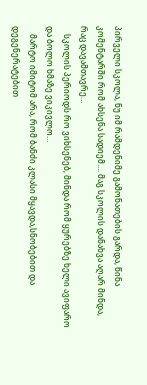პირველი სკოლა, ნუ იმ რამდენიმე გამონათების გარდა, წინა კომენტარში რომ ახსენა სადიემ…. მაგ სკოლის დანახვა აღარ მინდა, რაც დავამთავრე…
    სკოლის პერიოდს რო ვიხსენებ, მინდა რომ ყურებზე ხელი ავიფარო და ბოლო ხმაზე ვიკივლო…
    მარტო იმიტომ არა, რომ ბანძი კლასი მყავდა,სნობებით და დეგენერატებით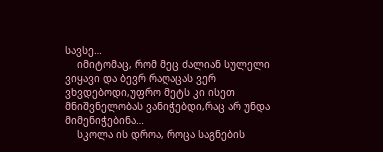სავსე…
    იმიტომაც, რომ მეც ძალიან სულელი ვიყავი და ბევრ რაღაცას ვერ ვხვდებოდი,უფრო მეტს კი ისეთ მნიშვნელობას ვანიჭებდი,რაც არ უნდა მიმენიჭებინა…
    სკოლა ის დროა, როცა საგნების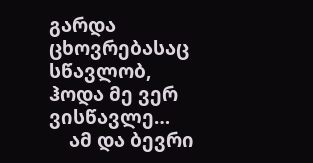გარდა ცხოვრებასაც სწავლობ, ჰოდა მე ვერ ვისწავლე…
    ამ და ბევრი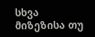სხვა მიზეზისა თუ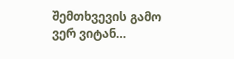შემთხვევის გამო ვერ ვიტან…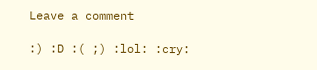Leave a comment

:) :D :( ;) :lol: :cry: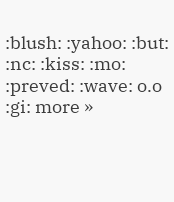:blush: :yahoo: :but: :nc: :kiss: :mo: :preved: :wave: o.o :gi: more »